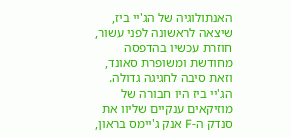האנתולוגיה של הג'יי ביז, שיצאה לראשונה לפני עשור, חוזרת עכשיו בהדפסה מחודשת ומשופרת סאונד, וזאת סיבה לחגיגה גדולה. הג'יי ביז היו חבורה של מוזיקאים ענקיים שליוו את סנדק ה-F אנק ג'יימס בראון,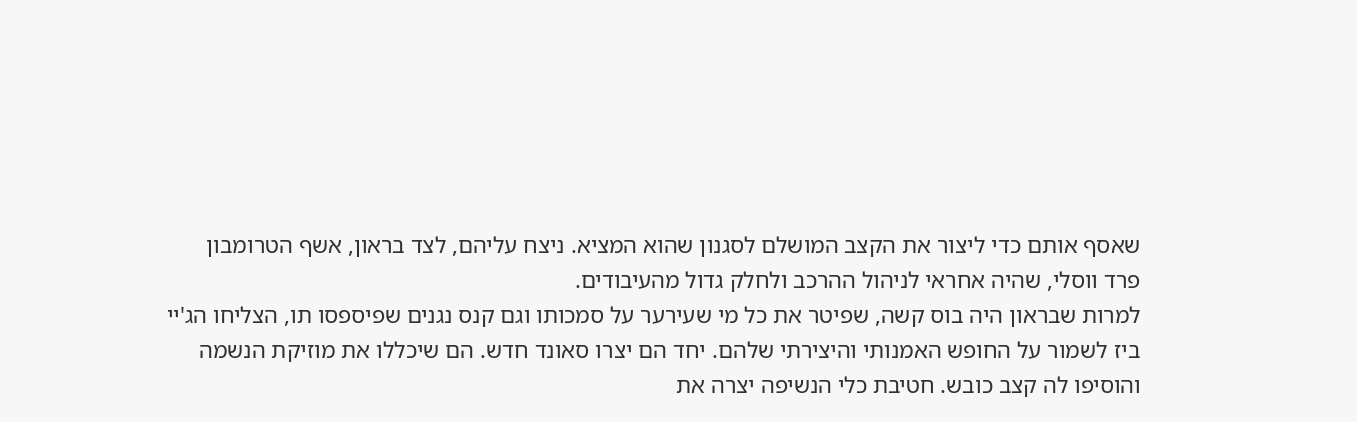שאסף אותם כדי ליצור את הקצב המושלם לסגנון שהוא המציא. ניצח עליהם, לצד בראון, אשף הטרומבון פרד ווסלי, שהיה אחראי לניהול ההרכב ולחלק גדול מהעיבודים.
למרות שבראון היה בוס קשה, שפיטר את כל מי שעירער על סמכותו וגם קנס נגנים שפיספסו תו, הצליחו הג'יי ביז לשמור על החופש האמנותי והיצירתי שלהם. יחד הם יצרו סאונד חדש. הם שיכללו את מוזיקת הנשמה והוסיפו לה קצב כובש. חטיבת כלי הנשיפה יצרה את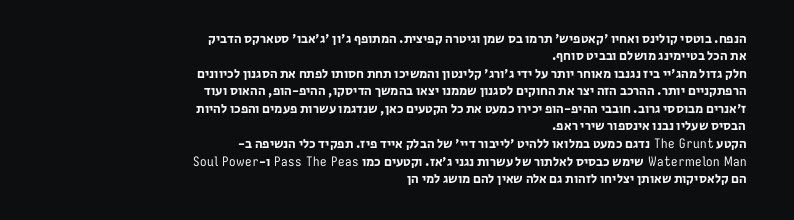הנפח. בוטסי קולינס ואחיו 'קאטפיש' תרמו בס שמן וגיטרה קפיצית. המתופף ג'ון 'ג'אבו' סטארקס הדביק את הכל בטיימינג מושלם ובביט סוחף.
חלק גדול מהג'יי ביז נגנבו מאוחר יותר על ידי ג'ורג' קלינטון והמשיכו תחת חסותו לפתח את הסגנון לכיוונים הרפתקניים יותר. ההרכב הזה יצר את החוקים לסגנון שממנו יצאו בהמשך הדיסקו, ההיפ-הופ, ההאוס ועוד ז'אנרים מבוססי גרוב. חובבי ההיפ-הופ יכירו כמעט את כל הקטעים כאן, שנדגמו עשרות פעמים והפכו להיות הבסיס שעליו נבנו אינספור שירי ראפ.
הקטע The Grunt נדגם כמעט במלואו ללהיט 'לייבור דיי' של הבלק אייד פיז. תפקיד כלי הנשיפה ב-Watermelon Man שימש כבסיס לאלתור של עשרות נגני ג'אז. וקטעים כמו Pass The Peas ו-Soul Power הם קלאסיקות שאותן יצליחו לזהות גם אלה שאין להם מושג למי הן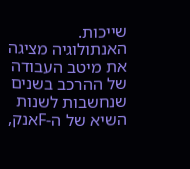שייכות.
האנתולוגיה מציגה את מיטב העבודה של ההרכב בשנים שנחשבות לשנות השיא של ה-Fאנק,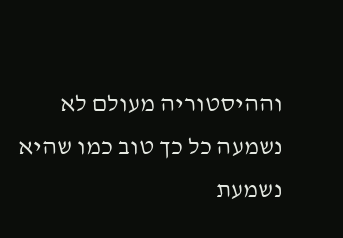וההיסטוריה מעולם לא נשמעה כל כך טוב כמו שהיא נשמעת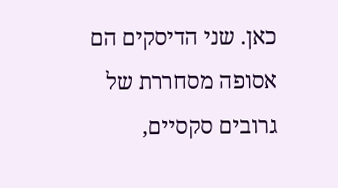כאן. שני הדיסקים הם אסופה מסחררת של גרובים סקסיים,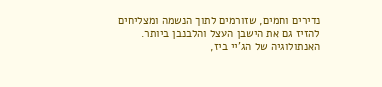נדירים וחמים, שזורמים לתוך הנשמה ומצליחים להזיז גם את הישבן העצל והלבנבן ביותר. האנתולוגיה של הג'יי ביז,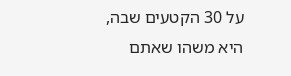על 30 הקטעים שבה, היא משהו שאתם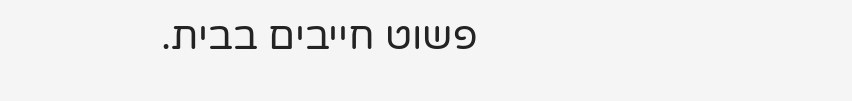פשוט חייבים בבית.